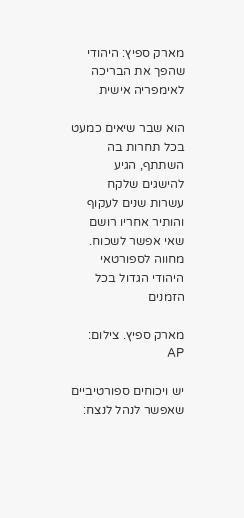מארק ספיץ: היהודי שהפך את הבריכה לאימפריה אישית

הוא שבר שיאים כמעט בכל תחרות בה השתתף, הגיע להישגים שלקח עשרות שנים לעקוף והותיר אחריו רושם שאי אפשר לשכוח. מחווה לספורטאי היהודי הגדול בכל הזמנים

מארק ספיץ. צילום: AP

יש ויכוחים ספורטיביים שאפשר לנהל לנצח: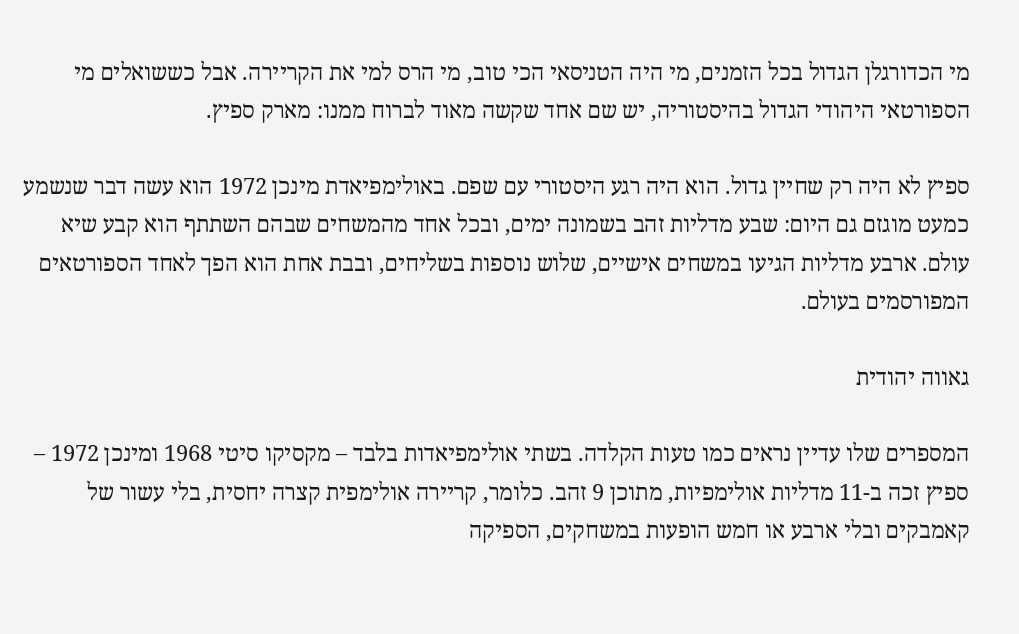מי הכדורגלן הגדול בכל הזמנים, מי היה הטניסאי הכי טוב, מי הרס למי את הקריירה. אבל כששואלים מי הספורטאי היהודי הגדול בהיסטוריה, יש שם אחד שקשה מאוד לברוח ממנו: מארק ספיץ.

ספיץ לא היה רק שחיין גדול. הוא היה רגע היסטורי עם שפם. באולימפיאדת מינכן 1972 הוא עשה דבר שנשמע כמעט מוגזם גם היום: שבע מדליות זהב בשמונה ימים, ובכל אחד מהמשחים שבהם השתתף הוא קבע שיא עולם. ארבע מדליות הגיעו במשחים אישיים, שלוש נוספות בשליחים, ובבת אחת הוא הפך לאחד הספורטאים המפורסמים בעולם.

גאווה יהודית

המספרים שלו עדיין נראים כמו טעות הקלדה. בשתי אולימפיאדות בלבד – מקסיקו סיטי 1968 ומינכן 1972 – ספיץ זכה ב-11 מדליות אולימפיות, מתוכן 9 זהב. כלומר, קריירה אולימפית קצרה יחסית, בלי עשור של קאמבקים ובלי ארבע או חמש הופעות במשחקים, הספיקה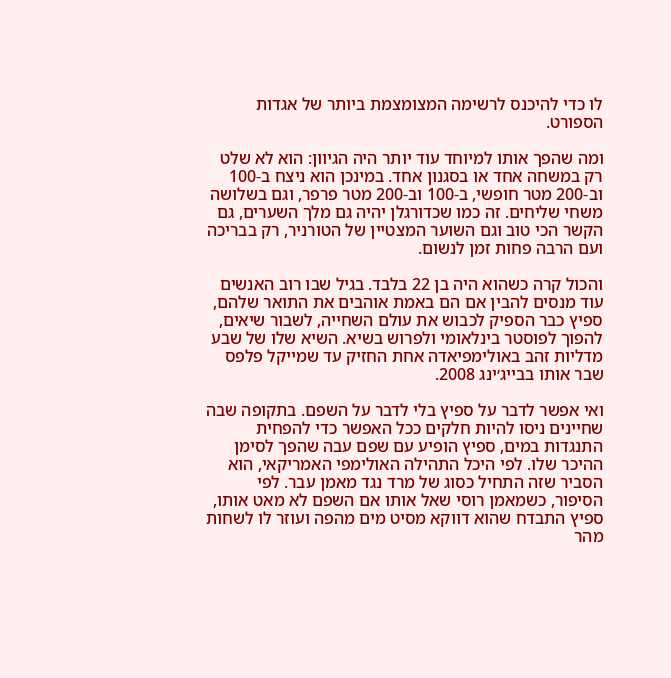לו כדי להיכנס לרשימה המצומצמת ביותר של אגדות הספורט.

ומה שהפך אותו למיוחד עוד יותר היה הגיוון: הוא לא שלט רק במשחה אחד או בסגנון אחד. במינכן הוא ניצח ב-100 וב-200 מטר חופשי, ב-100 וב-200 מטר פרפר, וגם בשלושה משחי שליחים. זה כמו שכדורגלן יהיה גם מלך השערים, גם הקשר הכי טוב וגם השוער המצטיין של הטורניר, רק בבריכה ועם הרבה פחות זמן לנשום.

והכול קרה כשהוא היה בן 22 בלבד. בגיל שבו רוב האנשים עוד מנסים להבין אם הם באמת אוהבים את התואר שלהם, ספיץ כבר הספיק לכבוש את עולם השחייה, לשבור שיאים, להפוך לפוסטר בינלאומי ולפרוש בשיא. השיא שלו של שבע מדליות זהב באולימפיאדה אחת החזיק עד שמייקל פלפס שבר אותו בבייג׳ינג 2008.

ואי אפשר לדבר על ספיץ בלי לדבר על השפם. בתקופה שבה שחיינים ניסו להיות חלקים ככל האפשר כדי להפחית התנגדות במים, ספיץ הופיע עם שפם עבה שהפך לסימן ההיכר שלו. לפי היכל התהילה האולימפי האמריקאי, הוא הסביר שזה התחיל כסוג של מרד נגד מאמן עבר. לפי הסיפור, כשמאמן רוסי שאל אותו אם השפם לא מאט אותו, ספיץ התבדח שהוא דווקא מסיט מים מהפה ועוזר לו לשחות מהר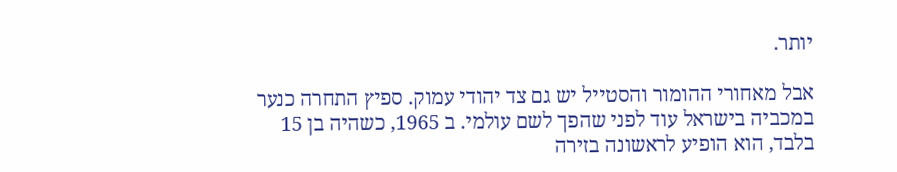יותר.

אבל מאחורי ההומור והסטייל יש גם צד יהודי עמוק. ספיץ התחרה כנער במכביה בישראל עוד לפני שהפך לשם עולמי. ב 1965, כשהיה בן 15 בלבד, הוא הופיע לראשונה בזירה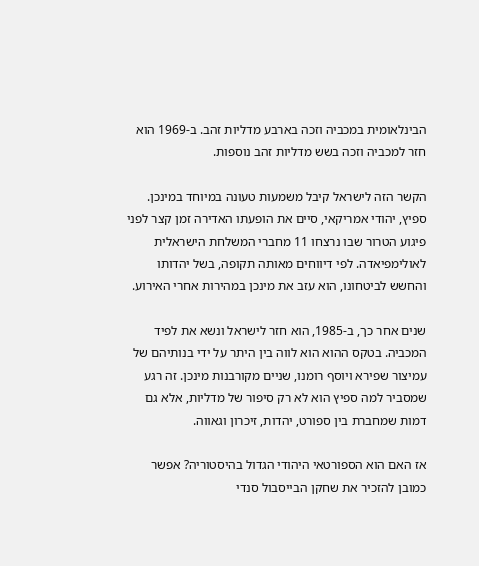הבינלאומית במכביה וזכה בארבע מדליות זהב. ב-1969 הוא חזר למכביה וזכה בשש מדליות זהב נוספות.

הקשר הזה לישראל קיבל משמעות טעונה במיוחד במינכן. ספיץ, יהודי אמריקאי, סיים את הופעתו האדירה זמן קצר לפני פיגוע הטרור שבו נרצחו 11 מחברי המשלחת הישראלית לאולימפיאדה. לפי דיווחים מאותה תקופה, בשל יהדותו והחשש לביטחונו, הוא עזב את מינכן במהירות אחרי האירוע.

שנים אחר כך, ב-1985, הוא חזר לישראל ונשא את לפיד המכביה. בטקס ההוא הוא לווה בין היתר על ידי בנותיהם של עמיצור שפירא ויוסף רומנו, שניים מקורבנות מינכן. זה רגע שמסביר למה ספיץ הוא לא רק סיפור של מדליות, אלא גם דמות שמחברת בין ספורט, יהדות, זיכרון וגאווה.

אז האם הוא הספורטאי היהודי הגדול בהיסטוריה? אפשר כמובן להזכיר את שחקן הבייסבול סנדי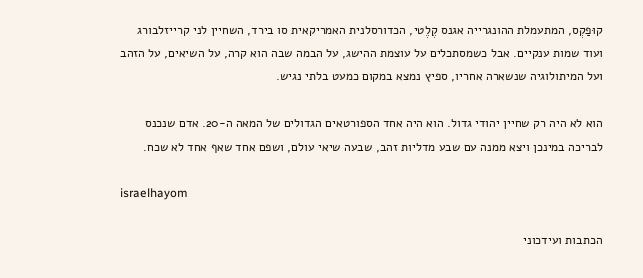קוּפַקְס, המתעמלת ההונגרייה אגנס קֶלֶטי, הכדורסלנית האמריקאית סו בירד, השחיין לני קרייזלבורג ועוד שמות ענקיים. אבל כשמסתכלים על עוצמת ההישג, על הבמה שבה הוא קרה, על השיאים, על הזהב ועל המיתולוגיה שנשארה אחריו, ספיץ נמצא במקום כמעט בלתי נגיש.

הוא לא היה רק שחיין יהודי גדול. הוא היה אחד הספורטאים הגדולים של המאה ה-20. אדם שנכנס לבריכה במינכן ויצא ממנה עם שבע מדליות זהב, שבעה שיאי עולם, ושפם אחד שאף אחד לא שכח.

israelhayom

הכתבות ועידכוני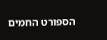הספורט החמים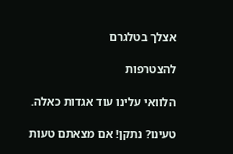אצלך בטלגרם

להצטרפות

הלוואי עלינו עוד אגדות כאלה.

טעינו? נתקן! אם מצאתם טעות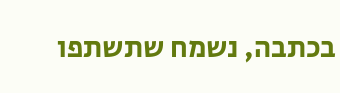בכתבה, נשמח שתשתפו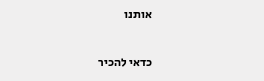אותנו

כדאי להכיר